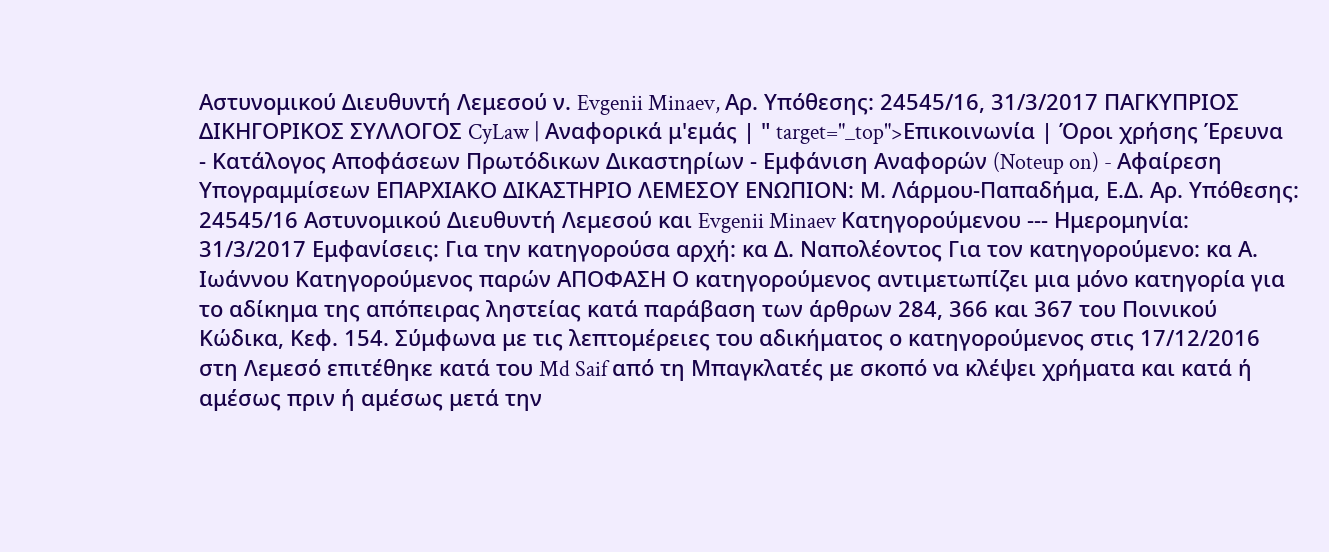Αστυνομικού Διευθυντή Λεμεσού ν. Evgenii Minaev, Αρ. Υπόθεσης: 24545/16, 31/3/2017 ΠΑΓΚΥΠΡΙΟΣ ΔΙΚΗΓΟΡΙΚΟΣ ΣΥΛΛΟΓΟΣ CyLaw | Αναφορικά μ'εμάς | " target="_top">Επικοινωνία | Όροι χρήσης Έρευνα - Κατάλογος Αποφάσεων Πρωτόδικων Δικαστηρίων - Εμφάνιση Αναφορών (Noteup on) - Αφαίρεση Υπογραμμίσεων ΕΠΑΡΧΙΑΚΟ ΔΙΚΑΣΤΗΡΙΟ ΛΕΜΕΣΟΥ ΕΝΩΠΙΟΝ: Μ. Λάρμου-Παπαδήμα, Ε.Δ. Αρ. Υπόθεσης: 24545/16 Αστυνομικού Διευθυντή Λεμεσού και Evgenii Minaev Κατηγορούμενου --- Ημερομηνία: 31/3/2017 Εμφανίσεις: Για την κατηγορούσα αρχή: κα Δ. Ναπολέοντος Για τον κατηγορούμενο: κα Α. Ιωάννου Κατηγορούμενος παρών ΑΠΟΦΑΣΗ Ο κατηγορούμενος αντιμετωπίζει μια μόνο κατηγορία για το αδίκημα της απόπειρας ληστείας κατά παράβαση των άρθρων 284, 366 και 367 του Ποινικού Κώδικα, Κεφ. 154. Σύμφωνα με τις λεπτομέρειες του αδικήματος ο κατηγορούμενος στις 17/12/2016 στη Λεμεσό επιτέθηκε κατά του Md Saif από τη Μπαγκλατές με σκοπό να κλέψει χρήματα και κατά ή αμέσως πριν ή αμέσως μετά την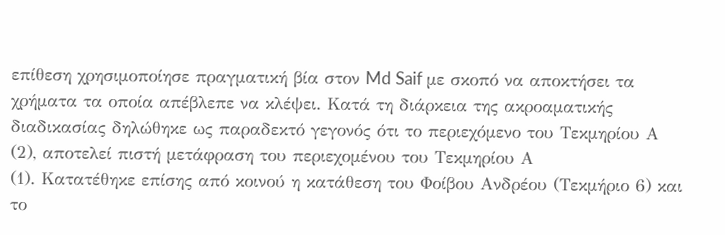επίθεση χρησιμοποίησε πραγματική βία στον Md Saif με σκοπό να αποκτήσει τα χρήματα τα οποία απέβλεπε να κλέψει. Κατά τη διάρκεια της ακροαματικής διαδικασίας δηλώθηκε ως παραδεκτό γεγονός ότι το περιεχόμενο του Τεκμηρίου Α
(2), αποτελεί πιστή μετάφραση του περιεχομένου του Τεκμηρίου Α
(1). Κατατέθηκε επίσης από κοινού η κατάθεση του Φοίβου Ανδρέου (Τεκμήριο 6) και το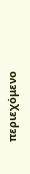περιεχόμενο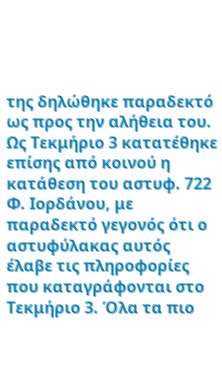της δηλώθηκε παραδεκτό ως προς την αλήθεια του. Ως Τεκμήριο 3 κατατέθηκε επίσης από κοινού η κατάθεση του αστυφ. 722 Φ. Ιορδάνου, με παραδεκτό γεγονός ότι ο αστυφύλακας αυτός έλαβε τις πληροφορίες που καταγράφονται στο Τεκμήριο 3. Όλα τα πιο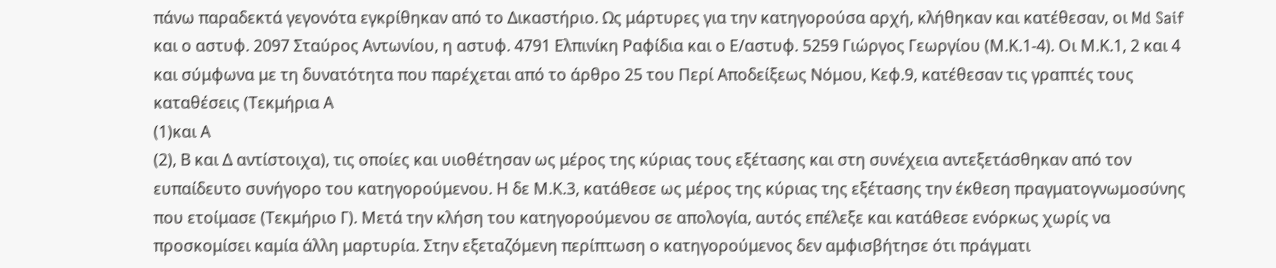πάνω παραδεκτά γεγονότα εγκρίθηκαν από το Δικαστήριο. Ως μάρτυρες για την κατηγορούσα αρχή, κλήθηκαν και κατέθεσαν, οι Md Saif και ο αστυφ. 2097 Σταύρος Αντωνίου, η αστυφ. 4791 Ελπινίκη Ραφίδια και ο Ε/αστυφ. 5259 Γιώργος Γεωργίου (Μ.Κ.1-4). Οι Μ.Κ.1, 2 και 4 και σύμφωνα με τη δυνατότητα που παρέχεται από το άρθρο 25 του Περί Αποδείξεως Νόμου, Κεφ.9, κατέθεσαν τις γραπτές τους καταθέσεις (Τεκμήρια Α
(1)και Α
(2), Β και Δ αντίστοιχα), τις οποίες και υιοθέτησαν ως μέρος της κύριας τους εξέτασης και στη συνέχεια αντεξετάσθηκαν από τoν ευπαίδευτο συνήγορο του κατηγορούμενου. Η δε Μ.Κ.3, κατάθεσε ως μέρος της κύριας της εξέτασης την έκθεση πραγματογνωμοσύνης που ετοίμασε (Τεκμήριο Γ). Μετά την κλήση του κατηγορούμενου σε απολογία, αυτός επέλεξε και κατάθεσε ενόρκως χωρίς να προσκομίσει καμία άλλη μαρτυρία. Στην εξεταζόμενη περίπτωση ο κατηγορούμενος δεν αμφισβήτησε ότι πράγματι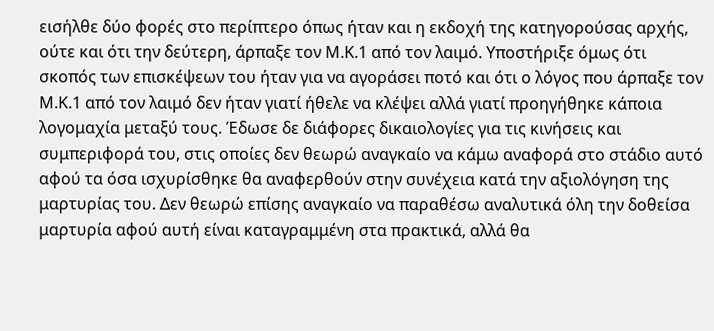εισήλθε δύο φορές στο περίπτερο όπως ήταν και η εκδοχή της κατηγορούσας αρχής, ούτε και ότι την δεύτερη, άρπαξε τον Μ.Κ.1 από τον λαιμό. Υποστήριξε όμως ότι σκοπός των επισκέψεων του ήταν για να αγοράσει ποτό και ότι ο λόγος που άρπαξε τον Μ.Κ.1 από τον λαιμό δεν ήταν γιατί ήθελε να κλέψει αλλά γιατί προηγήθηκε κάποια λογομαχία μεταξύ τους. Έδωσε δε διάφορες δικαιολογίες για τις κινήσεις και συμπεριφορά του, στις οποίες δεν θεωρώ αναγκαίο να κάμω αναφορά στο στάδιο αυτό αφού τα όσα ισχυρίσθηκε θα αναφερθούν στην συνέχεια κατά την αξιολόγηση της μαρτυρίας του. Δεν θεωρώ επίσης αναγκαίο να παραθέσω αναλυτικά όλη την δοθείσα μαρτυρία αφού αυτή είναι καταγραμμένη στα πρακτικά, αλλά θα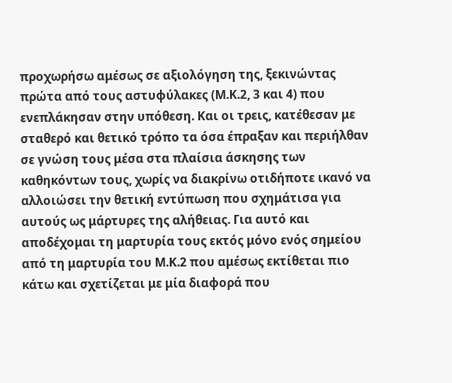προχωρήσω αμέσως σε αξιολόγηση της, ξεκινώντας πρώτα από τους αστυφύλακες (Μ.Κ.2, 3 και 4) που ενεπλάκησαν στην υπόθεση. Και οι τρεις, κατέθεσαν με σταθερό και θετικό τρόπο τα όσα έπραξαν και περιήλθαν σε γνώση τους μέσα στα πλαίσια άσκησης των καθηκόντων τους, χωρίς να διακρίνω οτιδήποτε ικανό να αλλοιώσει την θετική εντύπωση που σχημάτισα για αυτούς ως μάρτυρες της αλήθειας. Για αυτό και αποδέχομαι τη μαρτυρία τους εκτός μόνο ενός σημείου από τη μαρτυρία του Μ.Κ.2 που αμέσως εκτίθεται πιο κάτω και σχετίζεται με μία διαφορά που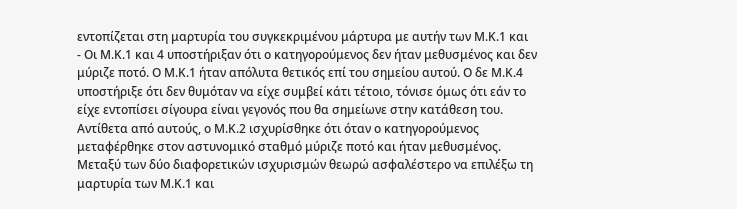εντοπίζεται στη μαρτυρία του συγκεκριμένου μάρτυρα με αυτήν των Μ.Κ.1 και
- Οι Μ.Κ.1 και 4 υποστήριξαν ότι ο κατηγορούμενος δεν ήταν μεθυσμένος και δεν μύριζε ποτό. Ο Μ.Κ.1 ήταν απόλυτα θετικός επί του σημείου αυτού. Ο δε Μ.Κ.4 υποστήριξε ότι δεν θυμόταν να είχε συμβεί κάτι τέτοιο, τόνισε όμως ότι εάν το είχε εντοπίσει σίγουρα είναι γεγονός που θα σημείωνε στην κατάθεση του. Αντίθετα από αυτούς, ο Μ.Κ.2 ισχυρίσθηκε ότι όταν ο κατηγορούμενος μεταφέρθηκε στον αστυνομικό σταθμό μύριζε ποτό και ήταν μεθυσμένος. Μεταξύ των δύο διαφορετικών ισχυρισμών θεωρώ ασφαλέστερο να επιλέξω τη μαρτυρία των Μ.Κ.1 και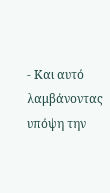- Και αυτό λαμβάνοντας υπόψη την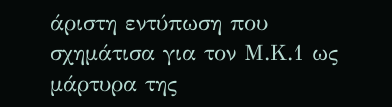άριστη εντύπωση που σχημάτισα για τον Μ.Κ.1 ως μάρτυρα της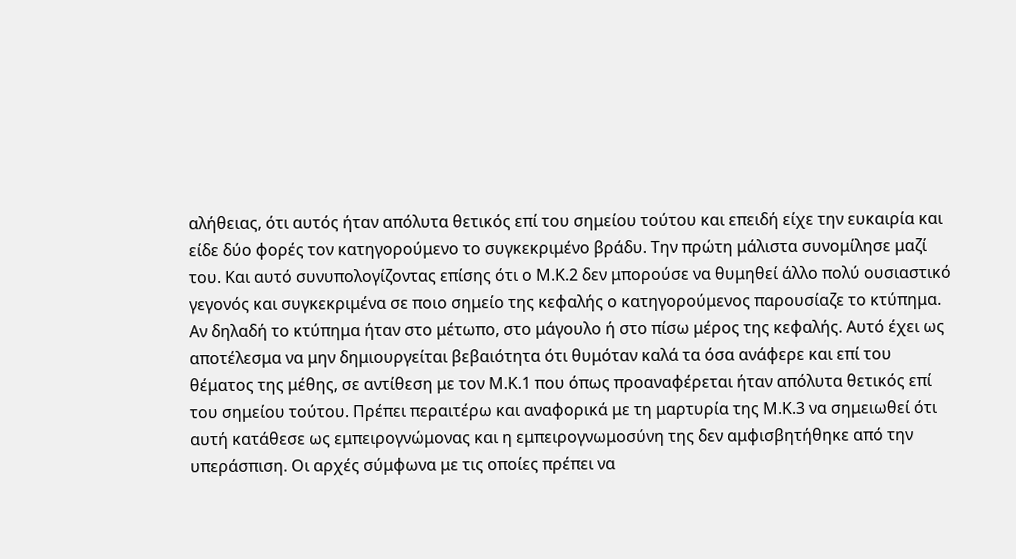αλήθειας, ότι αυτός ήταν απόλυτα θετικός επί του σημείου τούτου και επειδή είχε την ευκαιρία και είδε δύο φορές τον κατηγορούμενο το συγκεκριμένο βράδυ. Την πρώτη μάλιστα συνομίλησε μαζί του. Και αυτό συνυπολογίζοντας επίσης ότι ο Μ.Κ.2 δεν μπορούσε να θυμηθεί άλλο πολύ ουσιαστικό γεγονός και συγκεκριμένα σε ποιο σημείο της κεφαλής ο κατηγορούμενος παρουσίαζε το κτύπημα. Αν δηλαδή το κτύπημα ήταν στο μέτωπο, στο μάγουλο ή στο πίσω μέρος της κεφαλής. Αυτό έχει ως αποτέλεσμα να μην δημιουργείται βεβαιότητα ότι θυμόταν καλά τα όσα ανάφερε και επί του θέματος της μέθης, σε αντίθεση με τον Μ.Κ.1 που όπως προαναφέρεται ήταν απόλυτα θετικός επί του σημείου τούτου. Πρέπει περαιτέρω και αναφορικά με τη μαρτυρία της Μ.Κ.3 να σημειωθεί ότι αυτή κατάθεσε ως εμπειρογνώμονας και η εμπειρογνωμοσύνη της δεν αμφισβητήθηκε από την υπεράσπιση. Οι αρχές σύμφωνα με τις οποίες πρέπει να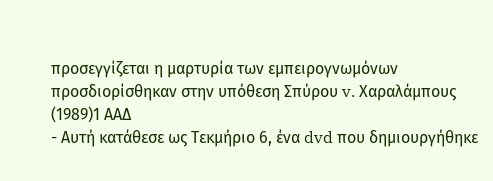προσεγγίζεται η μαρτυρία των εμπειρογνωμόνων προσδιορίσθηκαν στην υπόθεση Σπύρου v. Χαραλάμπους
(1989)1 ΑΑΔ
- Αυτή κατάθεσε ως Τεκμήριο 6, ένα dvd που δημιουργήθηκε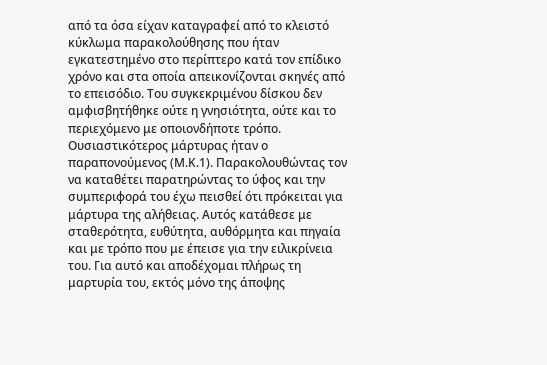από τα όσα είχαν καταγραφεί από το κλειστό κύκλωμα παρακολούθησης που ήταν εγκατεστημένο στο περίπτερο κατά τον επίδικο χρόνο και στα οποία απεικονίζονται σκηνές από το επεισόδιο. Του συγκεκριμένου δίσκου δεν αμφισβητήθηκε ούτε η γνησιότητα, ούτε και το περιεχόμενο με οποιονδήποτε τρόπο. Ουσιαστικότερος μάρτυρας ήταν ο παραπονούμενος (Μ.Κ.1). Παρακολουθώντας τον να καταθέτει παρατηρώντας το ύφος και την συμπεριφορά του έχω πεισθεί ότι πρόκειται για μάρτυρα της αλήθειας. Αυτός κατάθεσε με σταθερότητα, ευθύτητα, αυθόρμητα και πηγαία και με τρόπο που με έπεισε για την ειλικρίνεια του. Για αυτό και αποδέχομαι πλήρως τη μαρτυρία του, εκτός μόνο της άποψης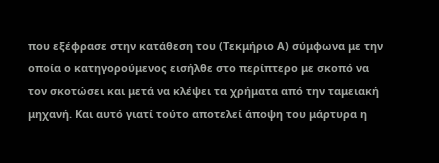που εξέφρασε στην κατάθεση του (Τεκμήριο Α) σύμφωνα με την οποία ο κατηγορούμενος εισήλθε στο περίπτερο με σκοπό να τον σκοτώσει και μετά να κλέψει τα χρήματα από την ταμειακή μηχανή. Και αυτό γιατί τούτο αποτελεί άποψη του μάρτυρα η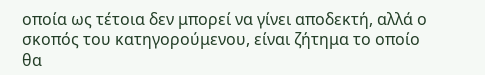οποία ως τέτοια δεν μπορεί να γίνει αποδεκτή, αλλά ο σκοπός του κατηγορούμενου, είναι ζήτημα το οποίο θα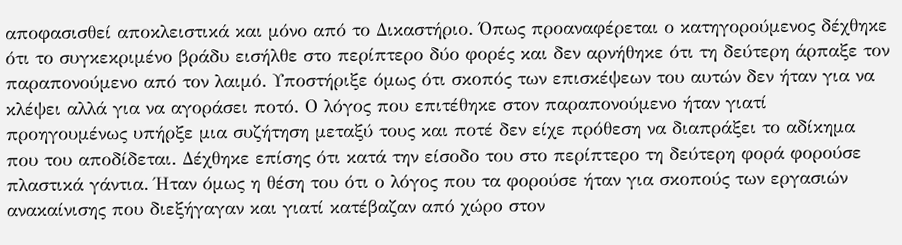αποφασισθεί αποκλειστικά και μόνο από το Δικαστήριο. Όπως προαναφέρεται ο κατηγορούμενος δέχθηκε ότι το συγκεκριμένο βράδυ εισήλθε στο περίπτερο δύο φορές και δεν αρνήθηκε ότι τη δεύτερη άρπαξε τον παραπονούμενο από τον λαιμό. Υποστήριξε όμως ότι σκοπός των επισκέψεων του αυτών δεν ήταν για να κλέψει αλλά για να αγοράσει ποτό. Ο λόγος που επιτέθηκε στον παραπονούμενο ήταν γιατί προηγουμένως υπήρξε μια συζήτηση μεταξύ τους και ποτέ δεν είχε πρόθεση να διαπράξει το αδίκημα που του αποδίδεται. Δέχθηκε επίσης ότι κατά την είσοδο του στο περίπτερο τη δεύτερη φορά φορούσε πλαστικά γάντια. Ήταν όμως η θέση του ότι ο λόγος που τα φορούσε ήταν για σκοπούς των εργασιών ανακαίνισης που διεξήγαγαν και γιατί κατέβαζαν από χώρο στον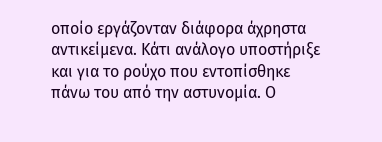οποίο εργάζονταν διάφορα άχρηστα αντικείμενα. Κάτι ανάλογο υποστήριξε και για το ρούχο που εντοπίσθηκε πάνω του από την αστυνομία. Ο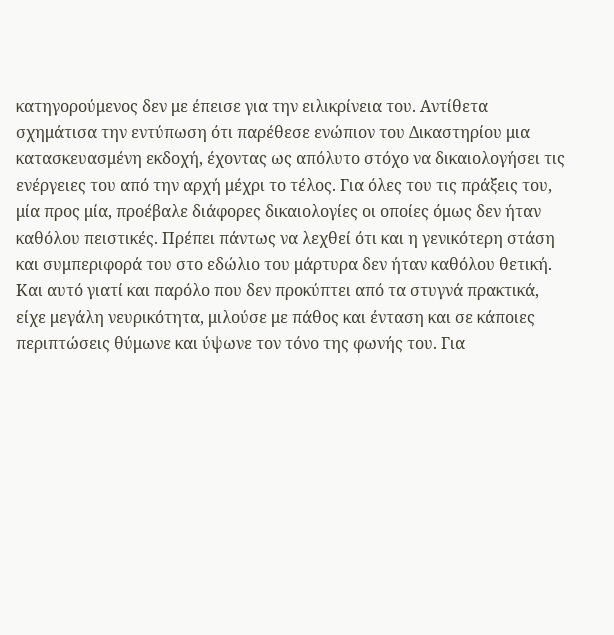κατηγορούμενος δεν με έπεισε για την ειλικρίνεια του. Αντίθετα σχημάτισα την εντύπωση ότι παρέθεσε ενώπιον του Δικαστηρίου μια κατασκευασμένη εκδοχή, έχοντας ως απόλυτο στόχο να δικαιολογήσει τις ενέργειες του από την αρχή μέχρι το τέλος. Για όλες του τις πράξεις του, μία προς μία, προέβαλε διάφορες δικαιολογίες οι οποίες όμως δεν ήταν καθόλου πειστικές. Πρέπει πάντως να λεχθεί ότι και η γενικότερη στάση και συμπεριφορά του στο εδώλιο του μάρτυρα δεν ήταν καθόλου θετική. Και αυτό γιατί και παρόλο που δεν προκύπτει από τα στυγνά πρακτικά, είχε μεγάλη νευρικότητα, μιλούσε με πάθος και ένταση και σε κάποιες περιπτώσεις θύμωνε και ύψωνε τον τόνο της φωνής του. Για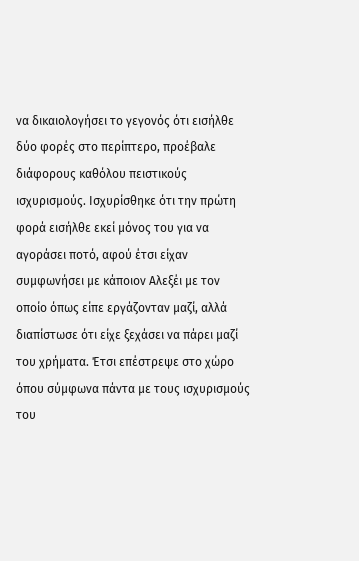να δικαιολογήσει το γεγονός ότι εισήλθε δύο φορές στο περίπτερο, προέβαλε διάφορους καθόλου πειστικούς ισχυρισμούς. Ισχυρίσθηκε ότι την πρώτη φορά εισήλθε εκεί μόνος του για να αγοράσει ποτό, αφού έτσι είχαν συμφωνήσει με κάποιον Αλεξέι με τον οποίο όπως είπε εργάζονταν μαζί, αλλά διαπίστωσε ότι είχε ξεχάσει να πάρει μαζί του χρήματα. Έτσι επέστρεψε στο χώρο όπου σύμφωνα πάντα με τους ισχυρισμούς του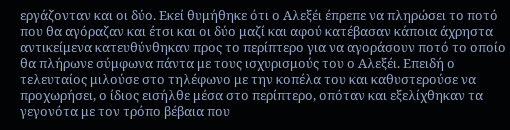εργάζονταν και οι δύο. Εκεί θυμήθηκε ότι ο Αλεξέι έπρεπε να πληρώσει το ποτό που θα αγόραζαν και έτσι και οι δύο μαζί και αφού κατέβασαν κάποια άχρηστα αντικείμενα κατευθύνθηκαν προς το περίπτερο για να αγοράσουν ποτό το οποίο θα πλήρωνε σύμφωνα πάντα με τους ισχυρισμούς του ο Αλεξέι. Επειδή ο τελευταίος μιλούσε στο τηλέφωνο με την κοπέλα του και καθυστερούσε να προχωρήσει, ο ίδιος εισήλθε μέσα στο περίπτερο, οπόταν και εξελίχθηκαν τα γεγονότα με τον τρόπο βέβαια που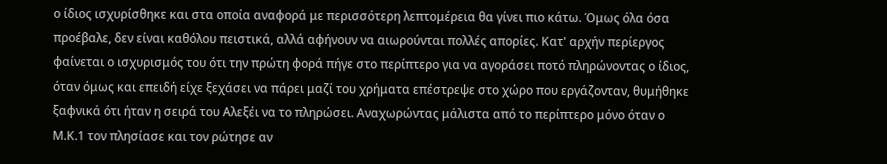ο ίδιος ισχυρίσθηκε και στα οποία αναφορά με περισσότερη λεπτομέρεια θα γίνει πιο κάτω. Όμως όλα όσα προέβαλε, δεν είναι καθόλου πειστικά, αλλά αφήνουν να αιωρούνται πολλές απορίες. Κατ' αρχήν περίεργος φαίνεται ο ισχυρισμός του ότι την πρώτη φορά πήγε στο περίπτερο για να αγοράσει ποτό πληρώνοντας ο ίδιος, όταν όμως και επειδή είχε ξεχάσει να πάρει μαζί του χρήματα επέστρεψε στο χώρο που εργάζονταν, θυμήθηκε ξαφνικά ότι ήταν η σειρά του Αλεξέι να το πληρώσει. Αναχωρώντας μάλιστα από το περίπτερο μόνο όταν ο Μ.Κ.1 τον πλησίασε και τον ρώτησε αν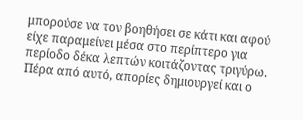μπορούσε να τον βοηθήσει σε κάτι και αφού είχε παραμείνει μέσα στο περίπτερο για περίοδο δέκα λεπτών κοιτάζοντας τριγύρω. Πέρα από αυτό, απορίες δημιουργεί και ο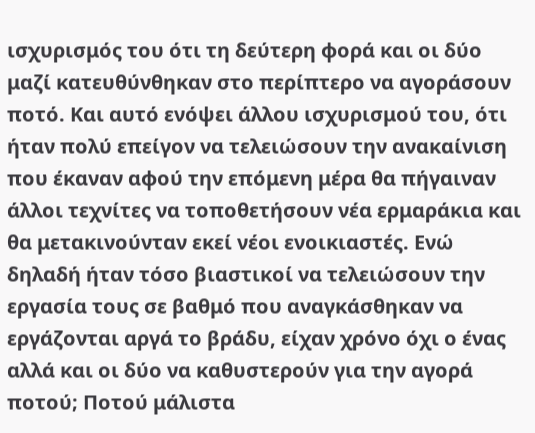ισχυρισμός του ότι τη δεύτερη φορά και οι δύο μαζί κατευθύνθηκαν στο περίπτερο να αγοράσουν ποτό. Και αυτό ενόψει άλλου ισχυρισμού του, ότι ήταν πολύ επείγον να τελειώσουν την ανακαίνιση που έκαναν αφού την επόμενη μέρα θα πήγαιναν άλλοι τεχνίτες να τοποθετήσουν νέα ερμαράκια και θα μετακινούνταν εκεί νέοι ενοικιαστές. Ενώ δηλαδή ήταν τόσο βιαστικοί να τελειώσουν την εργασία τους σε βαθμό που αναγκάσθηκαν να εργάζονται αργά το βράδυ, είχαν χρόνο όχι ο ένας αλλά και οι δύο να καθυστερούν για την αγορά ποτού; Ποτού μάλιστα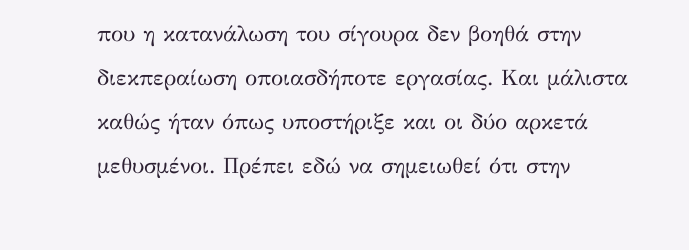που η κατανάλωση του σίγουρα δεν βοηθά στην διεκπεραίωση οποιασδήποτε εργασίας. Και μάλιστα καθώς ήταν όπως υποστήριξε και οι δύο αρκετά μεθυσμένοι. Πρέπει εδώ να σημειωθεί ότι στην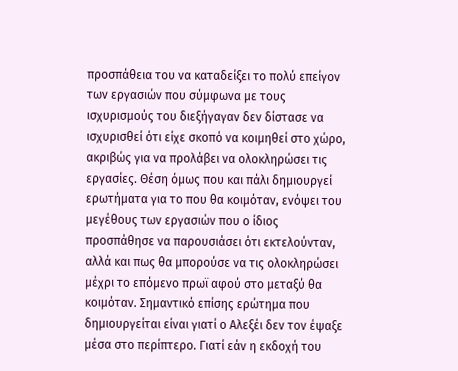προσπάθεια του να καταδείξει το πολύ επείγον των εργασιών που σύμφωνα με τους ισχυρισμούς του διεξήγαγαν δεν δίστασε να ισχυρισθεί ότι είχε σκοπό να κοιμηθεί στο χώρο, ακριβώς για να προλάβει να ολοκληρώσει τις εργασίες. Θέση όμως που και πάλι δημιουργεί ερωτήματα για το που θα κοιμόταν, ενόψει του μεγέθους των εργασιών που ο ίδιος προσπάθησε να παρουσιάσει ότι εκτελούνταν, αλλά και πως θα μπορούσε να τις ολοκληρώσει μέχρι το επόμενο πρωϊ αφού στο μεταξύ θα κοιμόταν. Σημαντικό επίσης ερώτημα που δημιουργείται είναι γιατί ο Αλεξέι δεν τον έψαξε μέσα στο περίπτερο. Γιατί εάν η εκδοχή του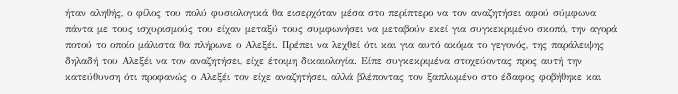ήταν αληθής, ο φίλος του πολύ φυσιολογικά θα εισερχόταν μέσα στο περίπτερο να τον αναζητήσει αφού σύμφωνα πάντα με τους ισχυρισμούς του είχαν μεταξύ τους συμφωνήσει να μεταβούν εκεί για συγκεκριμένο σκοπό, την αγορά ποτού το οποίο μάλιστα θα πλήρωνε ο Αλεξέι. Πρέπει να λεχθεί ότι και για αυτό ακόμα το γεγονός, της παράλειψης δηλαδή του Αλεξέι να τον αναζητήσει, είχε έτοιμη δικαιολογία. Είπε συγκεκριμένα στοχεύοντας προς αυτή την κατεύθυνση ότι προφανώς ο Αλεξέι τον είχε αναζητήσει, αλλά βλέποντας τον ξαπλωμένο στο έδαφος φοβήθηκε και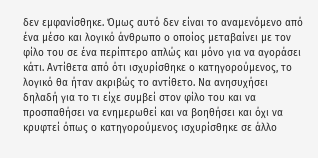δεν εμφανίσθηκε. Όμως αυτό δεν είναι το αναμενόμενο από ένα μέσο και λογικό άνθρωπο ο οποίος μεταβαίνει με τον φίλο του σε ένα περίπτερο απλώς και μόνο για να αγοράσει κάτι. Αντίθετα από ότι ισχυρίσθηκε ο κατηγορούμενος, το λογικό θα ήταν ακριβώς το αντίθετο. Να ανησυχήσει δηλαδή για το τι είχε συμβεί στον φίλο του και να προσπαθήσει να ενημερωθεί και να βοηθήσει και όχι να κρυφτεί όπως ο κατηγορούμενος ισχυρίσθηκε σε άλλο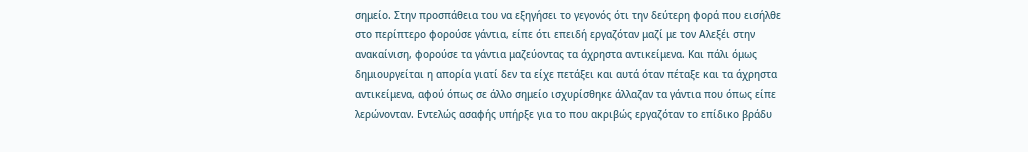σημείο. Στην προσπάθεια του να εξηγήσει το γεγονός ότι την δεύτερη φορά που εισήλθε στο περίπτερο φορούσε γάντια, είπε ότι επειδή εργαζόταν μαζί με τον Αλεξέι στην ανακαίνιση, φορούσε τα γάντια μαζεύοντας τα άχρηστα αντικείμενα. Και πάλι όμως δημιουργείται η απορία γιατί δεν τα είχε πετάξει και αυτά όταν πέταξε και τα άχρηστα αντικείμενα, αφού όπως σε άλλο σημείο ισχυρίσθηκε άλλαζαν τα γάντια που όπως είπε λερώνονταν. Εντελώς ασαφής υπήρξε για το που ακριβώς εργαζόταν το επίδικο βράδυ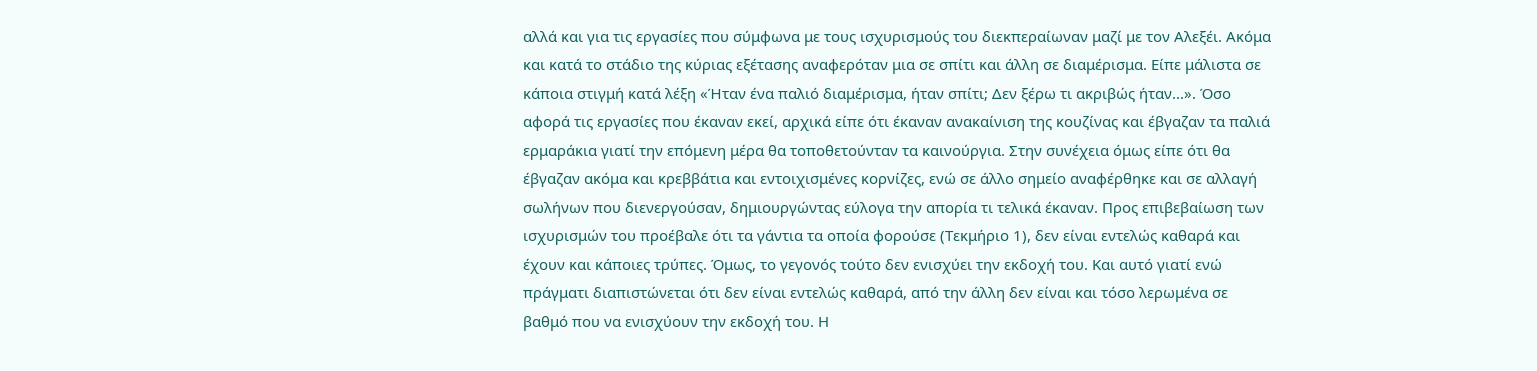αλλά και για τις εργασίες που σύμφωνα με τους ισχυρισμούς του διεκπεραίωναν μαζί με τον Αλεξέι. Ακόμα και κατά το στάδιο της κύριας εξέτασης αναφερόταν μια σε σπίτι και άλλη σε διαμέρισμα. Είπε μάλιστα σε κάποια στιγμή κατά λέξη «Ήταν ένα παλιό διαμέρισμα, ήταν σπίτι; Δεν ξέρω τι ακριβώς ήταν...». Όσο αφορά τις εργασίες που έκαναν εκεί, αρχικά είπε ότι έκαναν ανακαίνιση της κουζίνας και έβγαζαν τα παλιά ερμαράκια γιατί την επόμενη μέρα θα τοποθετούνταν τα καινούργια. Στην συνέχεια όμως είπε ότι θα έβγαζαν ακόμα και κρεββάτια και εντοιχισμένες κορνίζες, ενώ σε άλλο σημείο αναφέρθηκε και σε αλλαγή σωλήνων που διενεργούσαν, δημιουργώντας εύλογα την απορία τι τελικά έκαναν. Προς επιβεβαίωση των ισχυρισμών του προέβαλε ότι τα γάντια τα οποία φορούσε (Τεκμήριο 1), δεν είναι εντελώς καθαρά και έχουν και κάποιες τρύπες. Όμως, το γεγονός τούτο δεν ενισχύει την εκδοχή του. Και αυτό γιατί ενώ πράγματι διαπιστώνεται ότι δεν είναι εντελώς καθαρά, από την άλλη δεν είναι και τόσο λερωμένα σε βαθμό που να ενισχύουν την εκδοχή του. Η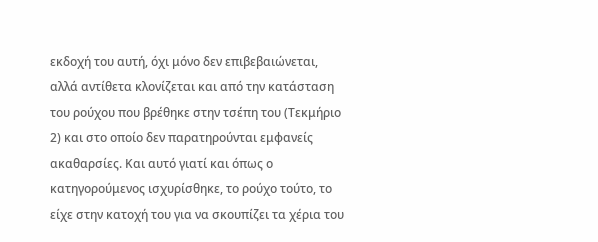εκδοχή του αυτή, όχι μόνο δεν επιβεβαιώνεται, αλλά αντίθετα κλονίζεται και από την κατάσταση του ρούχου που βρέθηκε στην τσέπη του (Τεκμήριο 2) και στο οποίο δεν παρατηρούνται εμφανείς ακαθαρσίες. Και αυτό γιατί και όπως ο κατηγορούμενος ισχυρίσθηκε, το ρούχο τούτο, το είχε στην κατοχή του για να σκουπίζει τα χέρια του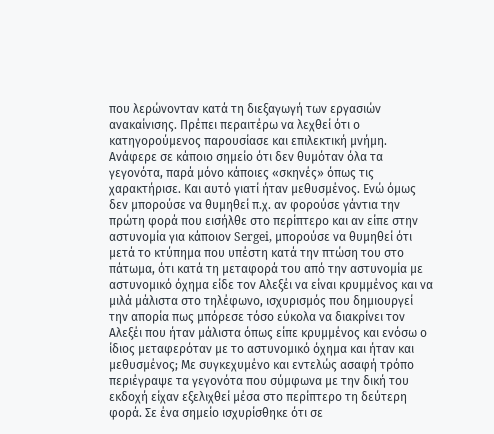που λερώνονταν κατά τη διεξαγωγή των εργασιών ανακαίνισης. Πρέπει περαιτέρω να λεχθεί ότι ο κατηγορούμενος παρουσίασε και επιλεκτική μνήμη. Ανάφερε σε κάποιο σημείο ότι δεν θυμόταν όλα τα γεγονότα, παρά μόνο κάποιες «σκηνές» όπως τις χαρακτήρισε. Και αυτό γιατί ήταν μεθυσμένος. Ενώ όμως δεν μπορούσε να θυμηθεί π.χ. αν φορούσε γάντια την πρώτη φορά που εισήλθε στο περίπτερο και αν είπε στην αστυνομία για κάποιον Sergei, μπορούσε να θυμηθεί ότι μετά το κτύπημα που υπέστη κατά την πτώση του στο πάτωμα, ότι κατά τη μεταφορά του από την αστυνομία με αστυνομικό όχημα είδε τον Αλεξέι να είναι κρυμμένος και να μιλά μάλιστα στο τηλέφωνο, ισχυρισμός που δημιουργεί την απορία πως μπόρεσε τόσο εύκολα να διακρίνει τον Αλεξέι που ήταν μάλιστα όπως είπε κρυμμένος και ενόσω ο ίδιος μεταφερόταν με το αστυνομικό όχημα και ήταν και μεθυσμένος; Με συγκεχυμένο και εντελώς ασαφή τρόπο περιέγραψε τα γεγονότα που σύμφωνα με την δική του εκδοχή είχαν εξελιχθεί μέσα στο περίπτερο τη δεύτερη φορά. Σε ένα σημείο ισχυρίσθηκε ότι σε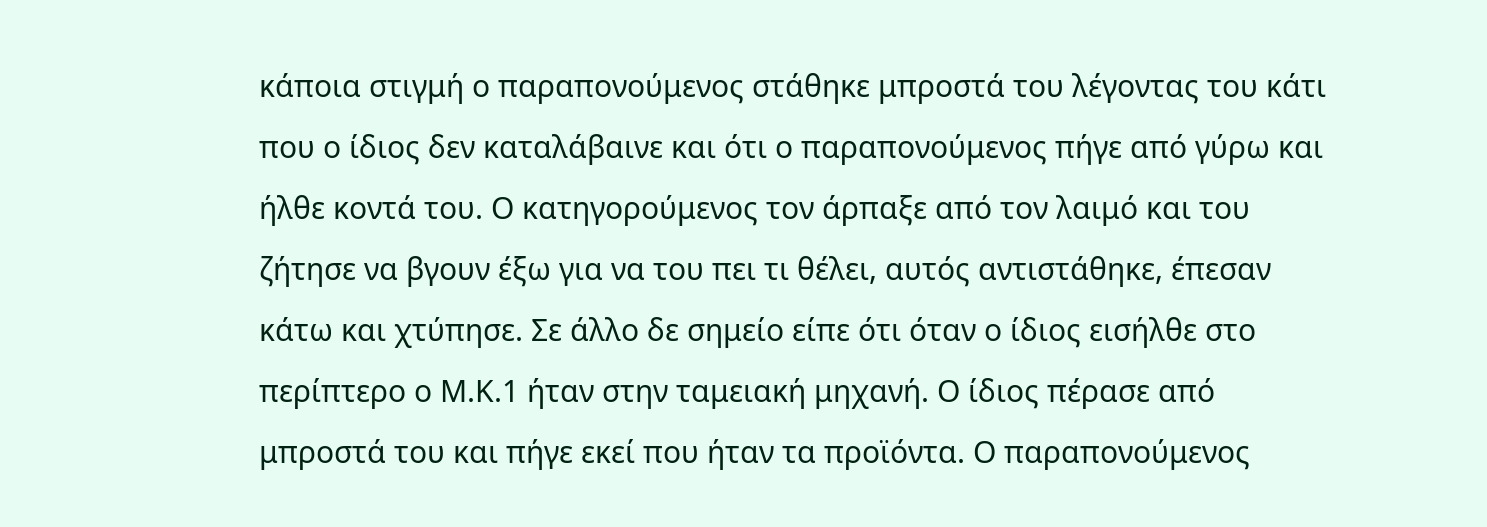κάποια στιγμή ο παραπονούμενος στάθηκε μπροστά του λέγοντας του κάτι που ο ίδιος δεν καταλάβαινε και ότι ο παραπονούμενος πήγε από γύρω και ήλθε κοντά του. Ο κατηγορούμενος τον άρπαξε από τον λαιμό και του ζήτησε να βγουν έξω για να του πει τι θέλει, αυτός αντιστάθηκε, έπεσαν κάτω και χτύπησε. Σε άλλο δε σημείο είπε ότι όταν ο ίδιος εισήλθε στο περίπτερο ο Μ.Κ.1 ήταν στην ταμειακή μηχανή. Ο ίδιος πέρασε από μπροστά του και πήγε εκεί που ήταν τα προϊόντα. Ο παραπονούμενος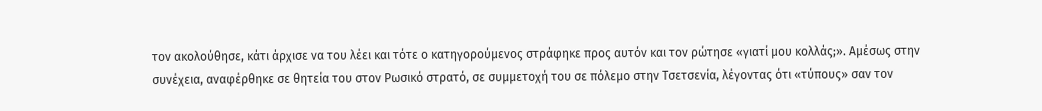τον ακολούθησε, κάτι άρχισε να του λέει και τότε ο κατηγορούμενος στράφηκε προς αυτόν και τον ρώτησε «γιατί μου κολλάς;». Αμέσως στην συνέχεια, αναφέρθηκε σε θητεία του στον Ρωσικό στρατό, σε συμμετοχή του σε πόλεμο στην Τσετσενία, λέγοντας ότι «τύπους» σαν τον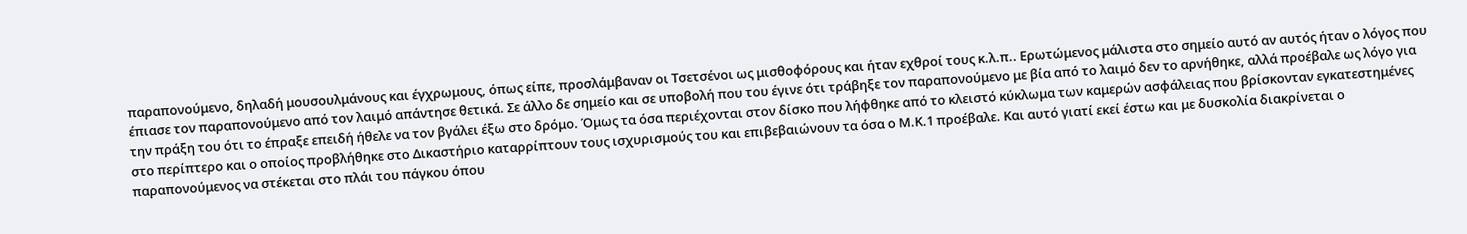παραπονούμενο, δηλαδή μουσουλμάνους και έγχρωμους, όπως είπε, προσλάμβαναν οι Τσετσένοι ως μισθοφόρους και ήταν εχθροί τους κ.λ.π.. Ερωτώμενος μάλιστα στο σημείο αυτό αν αυτός ήταν ο λόγος που έπιασε τον παραπονούμενο από τον λαιμό απάντησε θετικά. Σε άλλο δε σημείο και σε υποβολή που του έγινε ότι τράβηξε τον παραπονούμενο με βία από το λαιμό δεν το αρνήθηκε, αλλά προέβαλε ως λόγο για την πράξη του ότι το έπραξε επειδή ήθελε να τον βγάλει έξω στο δρόμο. Όμως τα όσα περιέχονται στον δίσκο που λήφθηκε από το κλειστό κύκλωμα των καμερών ασφάλειας που βρίσκονταν εγκατεστημένες στο περίπτερο και ο οποίος προβλήθηκε στο Δικαστήριο καταρρίπτουν τους ισχυρισμούς του και επιβεβαιώνουν τα όσα ο Μ.Κ.1 προέβαλε. Και αυτό γιατί εκεί έστω και με δυσκολία διακρίνεται ο παραπονούμενος να στέκεται στο πλάι του πάγκου όπου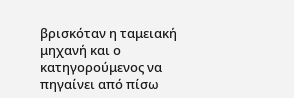βρισκόταν η ταμειακή μηχανή και ο κατηγορούμενος να πηγαίνει από πίσω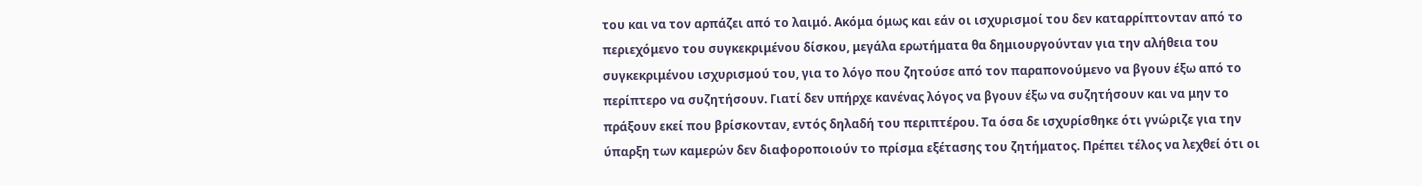του και να τον αρπάζει από το λαιμό. Ακόμα όμως και εάν οι ισχυρισμοί του δεν καταρρίπτονταν από το περιεχόμενο του συγκεκριμένου δίσκου, μεγάλα ερωτήματα θα δημιουργούνταν για την αλήθεια του συγκεκριμένου ισχυρισμού του, για το λόγο που ζητούσε από τον παραπονούμενο να βγουν έξω από το περίπτερο να συζητήσουν. Γιατί δεν υπήρχε κανένας λόγος να βγουν έξω να συζητήσουν και να μην το πράξουν εκεί που βρίσκονταν, εντός δηλαδή του περιπτέρου. Τα όσα δε ισχυρίσθηκε ότι γνώριζε για την ύπαρξη των καμερών δεν διαφοροποιούν το πρίσμα εξέτασης του ζητήματος. Πρέπει τέλος να λεχθεί ότι οι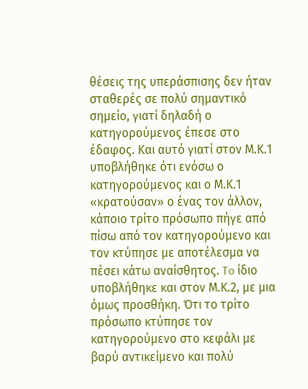θέσεις της υπεράσπισης δεν ήταν σταθερές σε πολύ σημαντικό σημείο, γιατί δηλαδή ο κατηγορούμενος έπεσε στο έδαφος. Και αυτό γιατί στον Μ.Κ.1 υποβλήθηκε ότι ενόσω ο κατηγορούμενος και ο Μ.Κ.1 «κρατούσαν» ο ένας τον άλλον, κάποιο τρίτο πρόσωπο πήγε από πίσω από τον κατηγορούμενο και τον κτύπησε με αποτέλεσμα να πέσει κάτω αναίσθητος. To ίδιο υποβλήθηκε και στον Μ.Κ.2, με μια όμως προσθήκη. Ότι το τρίτο πρόσωπο κτύπησε τον κατηγορούμενο στο κεφάλι με βαρύ αντικείμενο και πολύ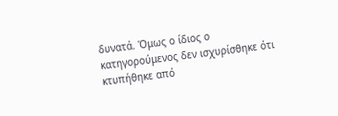δυνατά. Όμως ο ίδιος ο κατηγορούμενος δεν ισχυρίσθηκε ότι κτυπήθηκε από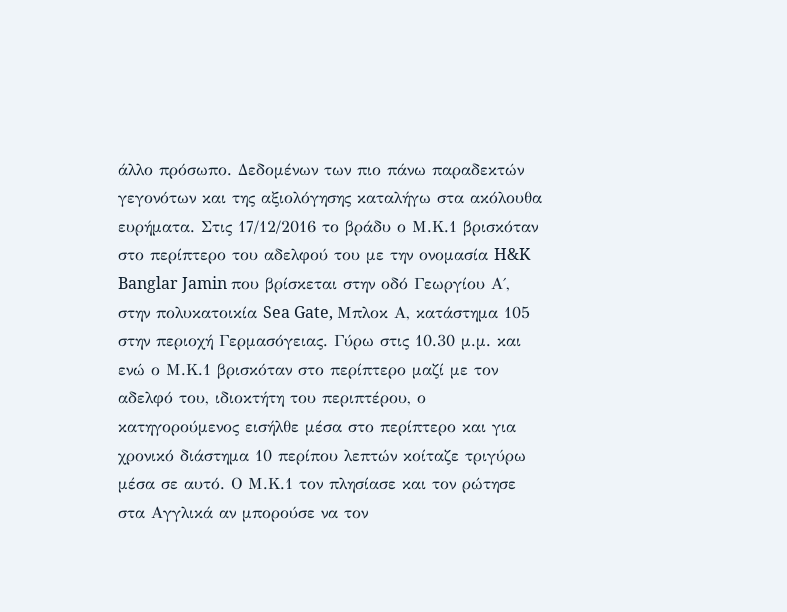άλλο πρόσωπο. Δεδομένων των πιο πάνω παραδεκτών γεγονότων και της αξιολόγησης καταλήγω στα ακόλουθα ευρήματα. Στις 17/12/2016 το βράδυ ο Μ.Κ.1 βρισκόταν στο περίπτερο του αδελφού του με την ονομασία H&K Banglar Jamin που βρίσκεται στην οδό Γεωργίου Α΄, στην πολυκατοικία Sea Gate, Μπλοκ Α, κατάστημα 105 στην περιοχή Γερμασόγειας. Γύρω στις 10.30 μ.μ. και ενώ ο Μ.Κ.1 βρισκόταν στο περίπτερο μαζί με τον αδελφό του, ιδιοκτήτη του περιπτέρου, ο κατηγορούμενος εισήλθε μέσα στο περίπτερο και για χρονικό διάστημα 10 περίπου λεπτών κοίταζε τριγύρω μέσα σε αυτό. Ο Μ.Κ.1 τον πλησίασε και τον ρώτησε στα Αγγλικά αν μπορούσε να τον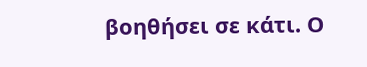βοηθήσει σε κάτι. Ο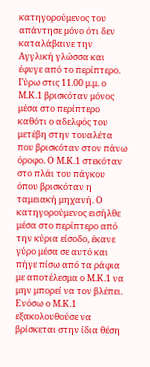κατηγορούμενος του απάντησε μόνο ότι δεν καταλάβαινε την Αγγλική γλώσσα και έφυγε από το περίπτερο. Γύρω στις 11.00 μ.μ. ο Μ.Κ.1 βρισκόταν μόνος μέσα στο περίπτερο καθότι ο αδελφός του μετέβη στην τουαλέτα που βρισκόταν στον πάνω όροφο. Ο Μ.Κ.1 στεκόταν στο πλάι του πάγκου όπου βρισκόταν η ταμειακή μηχανή. Ο κατηγορούμενος εισήλθε μέσα στο περίπτερο από την κύρια είσοδο, έκανε γύρο μέσα σε αυτό και πήγε πίσω από τα ράφια με αποτέλεσμα ο Μ.Κ.1 να μην μπορεί να τον βλέπει. Ενόσω ο Μ.Κ.1 εξακολουθούσε να βρίσκεται στην ίδια θέση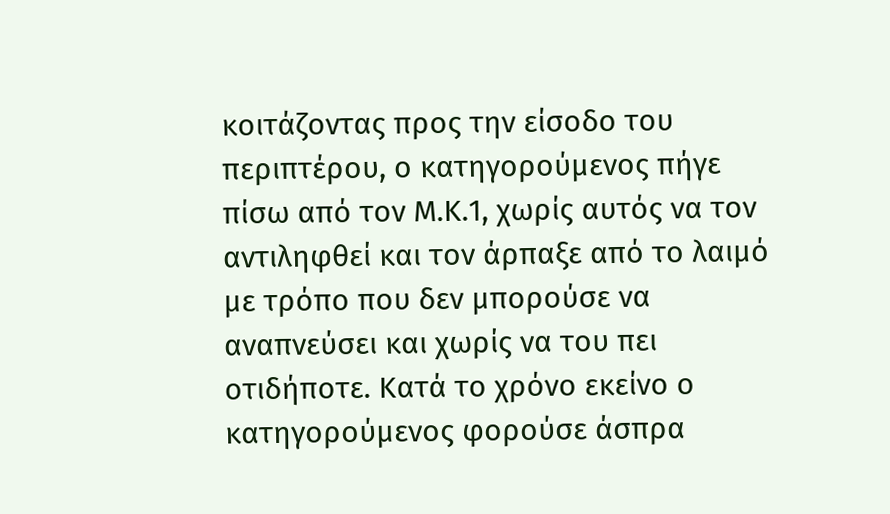κοιτάζοντας προς την είσοδο του περιπτέρου, ο κατηγορούμενος πήγε πίσω από τον Μ.Κ.1, χωρίς αυτός να τον αντιληφθεί και τον άρπαξε από το λαιμό με τρόπο που δεν μπορούσε να αναπνεύσει και χωρίς να του πει οτιδήποτε. Κατά το χρόνο εκείνο ο κατηγορούμενος φορούσε άσπρα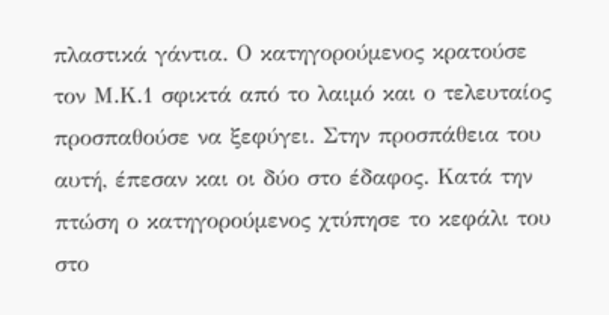πλαστικά γάντια. Ο κατηγορούμενος κρατούσε τον Μ.Κ.1 σφικτά από το λαιμό και ο τελευταίος προσπαθούσε να ξεφύγει. Στην προσπάθεια του αυτή, έπεσαν και οι δύο στο έδαφος. Κατά την πτώση ο κατηγορούμενος χτύπησε το κεφάλι του στο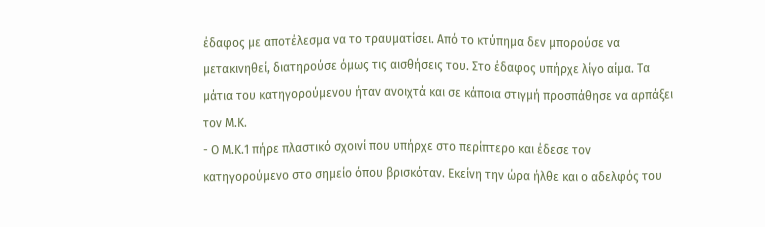έδαφος με αποτέλεσμα να το τραυματίσει. Από το κτύπημα δεν μπορούσε να μετακινηθεί, διατηρούσε όμως τις αισθήσεις του. Στο έδαφος υπήρχε λίγο αίμα. Τα μάτια του κατηγορούμενου ήταν ανοιχτά και σε κάποια στιγμή προσπάθησε να αρπάξει τον Μ.Κ.
- Ο Μ.Κ.1 πήρε πλαστικό σχοινί που υπήρχε στο περίπτερο και έδεσε τον κατηγορούμενο στο σημείο όπου βρισκόταν. Εκείνη την ώρα ήλθε και ο αδελφός του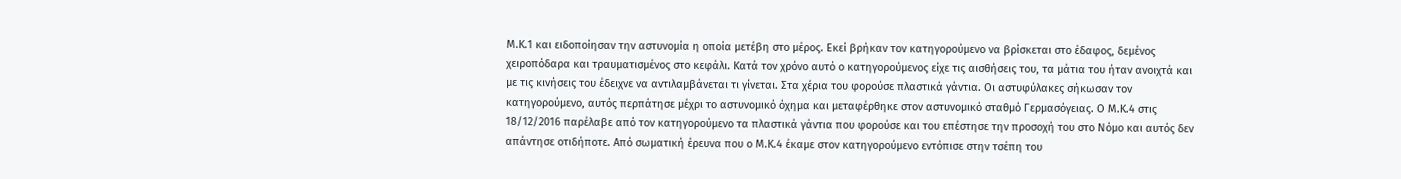Μ.Κ.1 και ειδοποίησαν την αστυνομία η οποία μετέβη στο μέρος. Εκεί βρήκαν τον κατηγορούμενο να βρίσκεται στο έδαφος, δεμένος χειροπόδαρα και τραυματισμένος στο κεφάλι. Κατά τον χρόνο αυτό ο κατηγορούμενος είχε τις αισθήσεις του, τα μάτια του ήταν ανοιχτά και με τις κινήσεις του έδειχνε να αντιλαμβάνεται τι γίνεται. Στα χέρια του φορούσε πλαστικά γάντια. Οι αστυφύλακες σήκωσαν τον κατηγορούμενο, αυτός περπάτησε μέχρι το αστυνομικό όχημα και μεταφέρθηκε στον αστυνομικό σταθμό Γερμασόγειας. Ο Μ.Κ.4 στις 18/12/2016 παρέλαβε από τον κατηγορούμενο τα πλαστικά γάντια που φορούσε και του επέστησε την προσοχή του στο Νόμο και αυτός δεν απάντησε οτιδήποτε. Από σωματική έρευνα που ο Μ.Κ.4 έκαμε στον κατηγορούμενο εντόπισε στην τσέπη του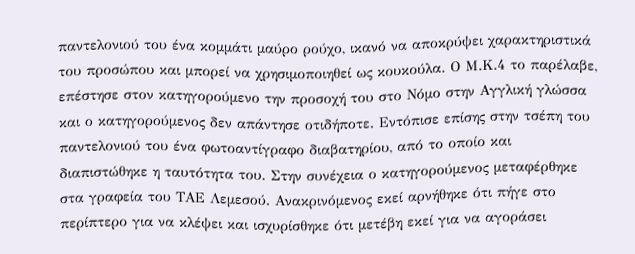παντελονιού του ένα κομμάτι μαύρο ρούχο, ικανό να αποκρύψει χαρακτηριστικά του προσώπου και μπορεί να χρησιμοποιηθεί ως κουκούλα. Ο Μ.Κ.4 το παρέλαβε, επέστησε στον κατηγορούμενο την προσοχή του στο Νόμο στην Αγγλική γλώσσα και ο κατηγορούμενος δεν απάντησε οτιδήποτε. Εντόπισε επίσης στην τσέπη του παντελονιού του ένα φωτοαντίγραφο διαβατηρίου, από το οποίο και διαπιστώθηκε η ταυτότητα του. Στην συνέχεια ο κατηγορούμενος μεταφέρθηκε στα γραφεία του ΤΑΕ Λεμεσού. Ανακρινόμενος εκεί αρνήθηκε ότι πήγε στο περίπτερο για να κλέψει και ισχυρίσθηκε ότι μετέβη εκεί για να αγοράσει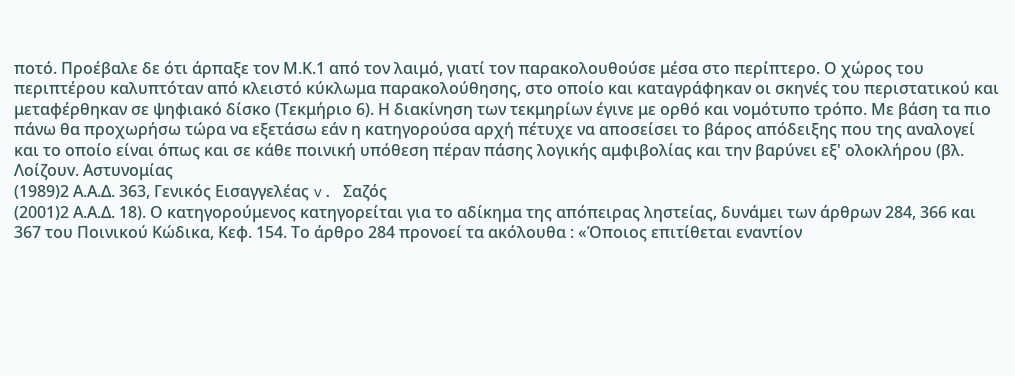ποτό. Προέβαλε δε ότι άρπαξε τον Μ.Κ.1 από τον λαιμό, γιατί τον παρακολουθούσε μέσα στο περίπτερο. Ο χώρος του περιπτέρου καλυπτόταν από κλειστό κύκλωμα παρακολούθησης, στο οποίο και καταγράφηκαν οι σκηνές του περιστατικού και μεταφέρθηκαν σε ψηφιακό δίσκο (Τεκμήριο 6). Η διακίνηση των τεκμηρίων έγινε με ορθό και νομότυπο τρόπο. Με βάση τα πιο πάνω θα προχωρήσω τώρα να εξετάσω εάν η κατηγορούσα αρχή πέτυχε να αποσείσει το βάρος απόδειξης που της αναλογεί και το οποίο είναι όπως και σε κάθε ποινική υπόθεση πέραν πάσης λογικής αμφιβολίας και την βαρύνει εξ' ολοκλήρου (βλ. Λοίζουv. Αστυνομίας
(1989)2 Α.Α.Δ. 363, Γενικός Εισαγγελέας v. Σαζός
(2001)2 Α.Α.Δ. 18). Ο κατηγορούμενος κατηγορείται για το αδίκημα της απόπειρας ληστείας, δυνάμει των άρθρων 284, 366 και 367 του Ποινικού Κώδικα, Κεφ. 154. Το άρθρο 284 προνοεί τα ακόλουθα : «Όποιος επιτίθεται εναντίον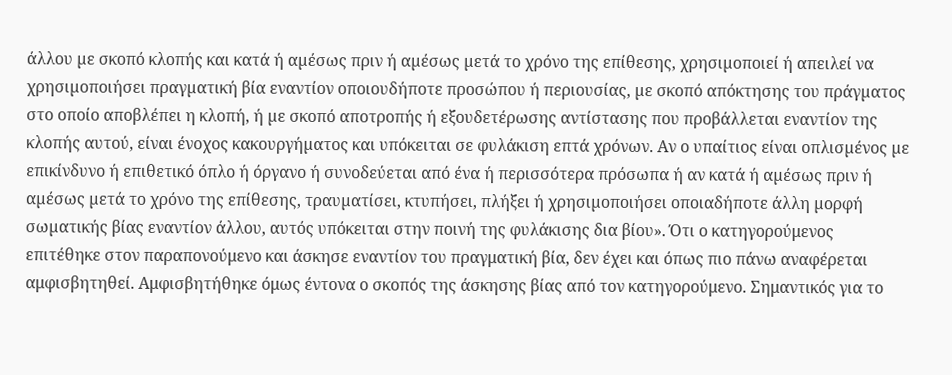άλλου µε σκοπό κλοπής και κατά ή αµέσως πριν ή αµέσως µετά το χρόνο της επίθεσης, χρησιµοποιεί ή απειλεί να χρησιµοποιήσει πραγµατική βία εναντίον οποιουδήποτε προσώπου ή περιουσίας, µε σκοπό απόκτησης του πράγµατος στο οποίο αποβλέπει η κλοπή, ή µε σκοπό αποτροπής ή εξουδετέρωσης αντίστασης που προβάλλεται εναντίον της κλοπής αυτού, είναι ένοχος κακουργήµατος και υπόκειται σε φυλάκιση επτά χρόνων. Αν ο υπαίτιος είναι οπλισµένος µε επικίνδυνο ή επιθετικό όπλο ή όργανο ή συνοδεύεται από ένα ή περισσότερα πρόσωπα ή αν κατά ή αµέσως πριν ή αµέσως µετά το χρόνο της επίθεσης, τραυµατίσει, κτυπήσει, πλήξει ή χρησιµοποιήσει οποιαδήποτε άλλη µορφή σωµατικής βίας εναντίον άλλου, αυτός υπόκειται στην ποινή της φυλάκισης δια βίου». Ότι ο κατηγορούμενος επιτέθηκε στον παραπονούμενο και άσκησε εναντίον του πραγματική βία, δεν έχει και όπως πιο πάνω αναφέρεται αμφισβητηθεί. Αμφισβητήθηκε όμως έντονα ο σκοπός της άσκησης βίας από τον κατηγορούμενο. Σημαντικός για το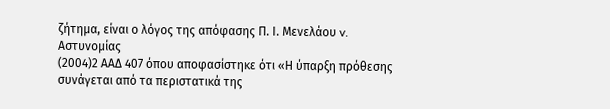ζήτημα, είναι ο λόγος της απόφασης Π. Ι. Μενελάου v. Αστυνομίας
(2004)2 ΑΑΔ 407 όπου αποφασίστηκε ότι «Η ύπαρξη πρόθεσης συνάγεται από τα περιστατικά της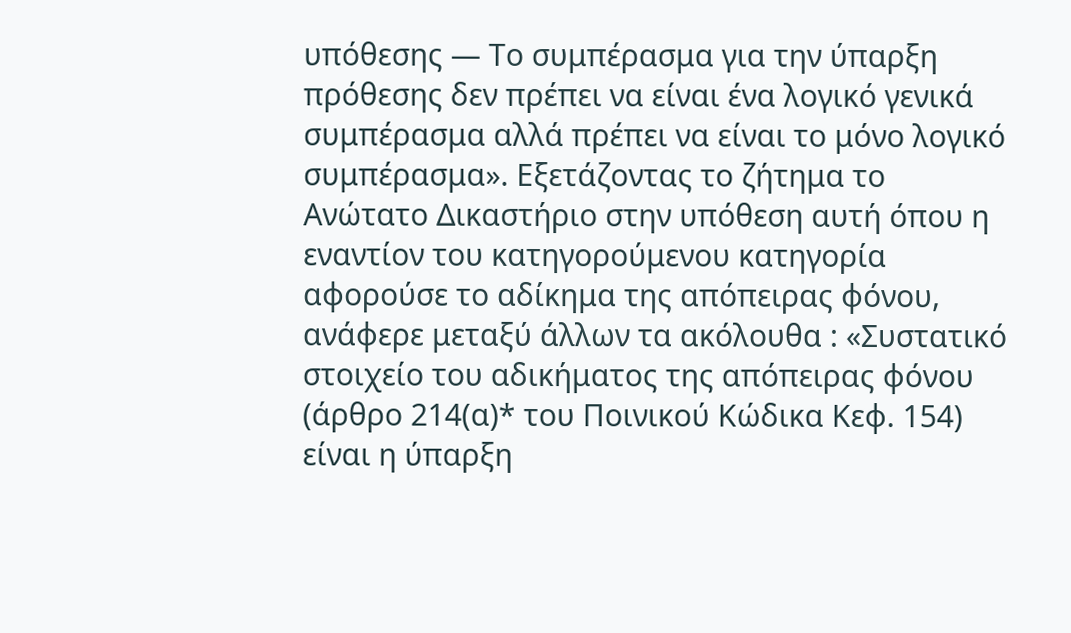υπόθεσης ― Το συμπέρασμα για την ύπαρξη πρόθεσης δεν πρέπει να είναι ένα λογικό γενικά συμπέρασμα αλλά πρέπει να είναι το μόνο λογικό συμπέρασμα». Εξετάζοντας το ζήτημα το Ανώτατο Δικαστήριο στην υπόθεση αυτή όπου η εναντίον του κατηγορούμενου κατηγορία αφορούσε το αδίκημα της απόπειρας φόνου, ανάφερε μεταξύ άλλων τα ακόλουθα : «Συστατικό στοιχείο του αδικήματος της απόπειρας φόνου (άρθρο 214(α)* του Ποινικού Κώδικα Κεφ. 154) είναι η ύπαρξη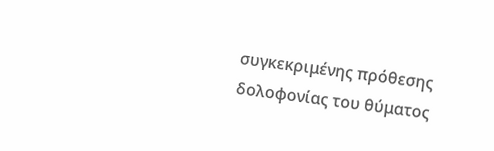συγκεκριμένης πρόθεσης δολοφονίας του θύματος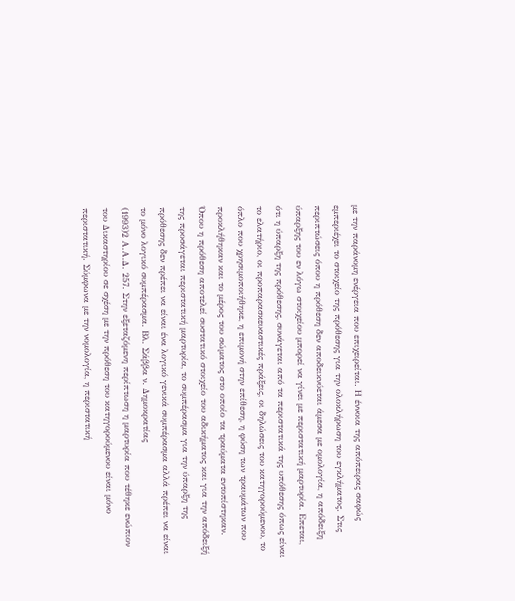με την παράνομη ενέργεια που επιχειρείται. Η έννοια της απόπειρας σαφώς εμπεριέχει το στοιχείο της πρόθεσης για την ολοκλήρωση του εγκλήματος. Στις περιπτώσεις όπου η πρόθεση δεν αποδεικνύεται άμεσα με ομολογία, η απόδειξη ύπαρξης του εν λόγω στοιχείου μπορεί να γίνει με περιστατική μαρτυρία. Επεται, ότι η ύπαρξη της πρόθεσης, συνάγεται από τα περιστατικά της υπόθεσης όπως είναι το ελατήριο, οι προπαρασκευαστικές πράξεις, οι δηλώσεις του κατηγορούμενου, το όπλο που χρησιμοποιήθηκε, η επιμονή στην επίθεση, η φύση των τραυμάτων που προκλήθηκαν και το μέρος του σώματος στο οποίο τα τραύματα εντοπίστηκαν. Όπου η πρόθεση αποτελεί συστατικό στοιχείο του αδικήματος και για την απόδειξή της προσάγεται περιστατική μαρτυρία, το συμπέρασμα για την ύπαρξη της πρόθεσης δεν πρέπει να είναι ένα λογικό γενικά συμπέρασμα αλλά πρέπει να είναι το μόνο λογικό συμπέρασμα. Βλ. Σάββα ν. Δημοκρατίας
(1993)2 Α.Α.Δ. 257. Στην εξεταζόμενη περίπτωση η μαρτυρία που τέθηκε ενώπιον του Δικαστηρίου σε σχέση με την πρόθεση του κατηγορούμενου είναι μόνο περιστατική. Σύμφωνα με την νομολογία, η περιστατική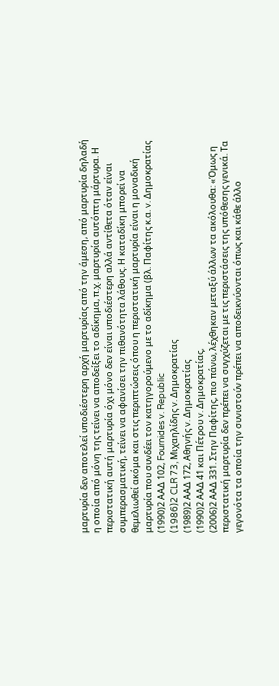μαρτυρία δεν αποτελεί υποδιέστερη αρχή μαρτυρίας από την άμεση, από μαρτυρία δηλαδή η οποία από μόνη της τείνει να αποδείξει το αδίκημα, π.χ. μαρτυρία αυτόπτη μάρτυρα. Η περιστατική αυτή μαρτυρία όχι μόνο δεν είναι υποδιέστερη αλλά αντίθετα όταν είναι συμπερασματική, τείνει να αφανίσει την πιθανότητα λάθους. Η καταδίκη μπορεί να θεμελιωθεί ακόμα και στις περιπτώσεις όπου η περιστατική μαρτυρία είναι η μοναδική μαρτυρία που συνδέει τον κατηγορούμενο με το αδίκημα (βλ. Παφίτης κ.α. v. Δημοκρατίας
(1990)2 ΑΑΔ 102, Fournides v. Republic
(1986)2 CLR 73, Μιχαηλίδης v. Δημοκρατίας
(1989)2 ΑΑΔ 172, Αθηνής v. Δημοκρατίας
(1990)2 ΑΑΔ 41 και Πέτρου v. Δημοκρατίας,
(2006)2 ΑΑΔ 331. Στην Παφίτης, πιο πάνω, λέχθηκαν μεταξύ άλλων τα ακόλουθα: «Όμως η περιστατική μαρτυρία δεν πρέπει να συγχύζεται με τις περιστάσεις της υπόθεσης γενικά. Τα γεγονότα τα οποία την συνιστούν πρέπει να αποδεικνύονται όπως και κάθε άλλο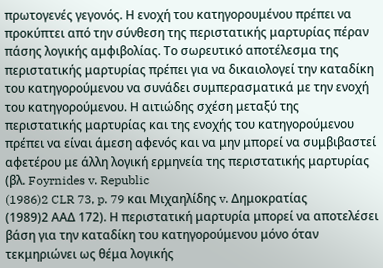πρωτογενές γεγονός. Η ενοχή του κατηγορουμένου πρέπει να προκύπτει από την σύνθεση της περιστατικής μαρτυρίας πέραν πάσης λογικής αμφιβολίας. Το σωρευτικό αποτέλεσμα της περιστατικής μαρτυρίας πρέπει για να δικαιολογεί την καταδίκη του κατηγορούμενου να συνάδει συμπερασματικά με την ενοχή του κατηγορούμενου. Η αιτιώδης σχέση μεταξύ της περιστατικής μαρτυρίας και της ενοχής του κατηγορούμενου πρέπει να είναι άμεση αφενός και να μην μπορεί να συμβιβαστεί αφετέρου με άλλη λογική ερμηνεία της περιστατικής μαρτυρίας (βλ. Foyrnides v. Republic
(1986)2 CLR 73, p. 79 και Μιχαηλίδης v. Δημοκρατίας
(1989)2 ΑΑΔ 172). Η περιστατική μαρτυρία μπορεί να αποτελέσει βάση για την καταδίκη του κατηγορούμενου μόνο όταν τεκμηριώνει ως θέμα λογικής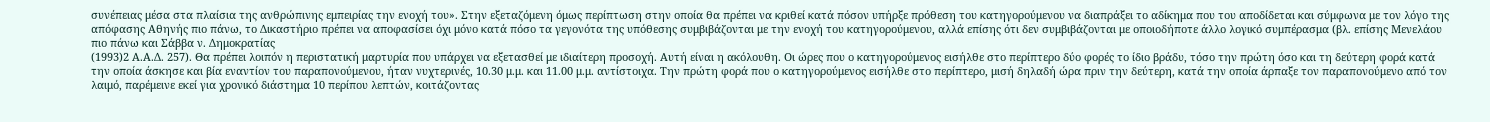συνέπειας μέσα στα πλαίσια της ανθρώπινης εμπειρίας την ενοχή του». Στην εξεταζόμενη όμως περίπτωση στην οποία θα πρέπει να κριθεί κατά πόσον υπήρξε πρόθεση του κατηγορούμενου να διαπράξει το αδίκημα που του αποδίδεται και σύμφωνα με τον λόγο της απόφασης Αθηνής πιο πάνω, το Δικαστήριο πρέπει να αποφασίσει όχι μόνο κατά πόσο τα γεγονότα της υπόθεσης συμβιβάζονται με την ενοχή του κατηγορούμενου, αλλά επίσης ότι δεν συμβιβάζονται με οποιοδήποτε άλλο λογικό συμπέρασμα (βλ. επίσης Μενελάου πιο πάνω και Σάββα ν. Δημοκρατίας
(1993)2 Α.Α.Δ. 257). Θα πρέπει λοιπόν η περιστατική μαρτυρία που υπάρχει να εξετασθεί με ιδιαίτερη προσοχή. Αυτή είναι η ακόλουθη. Οι ώρες που ο κατηγορούμενος εισήλθε στο περίπτερο δύο φορές το ίδιο βράδυ, τόσο την πρώτη όσο και τη δεύτερη φορά κατά την οποία άσκησε και βία εναντίον του παραπονούμενου, ήταν νυχτερινές, 10.30 μ.μ. και 11.00 μ.μ. αντίστοιχα. Την πρώτη φορά που ο κατηγορούμενος εισήλθε στο περίπτερο, μισή δηλαδή ώρα πριν την δεύτερη, κατά την οποία άρπαξε τον παραπονούμενο από τον λαιμό, παρέμεινε εκεί για χρονικό διάστημα 10 περίπου λεπτών, κοιτάζοντας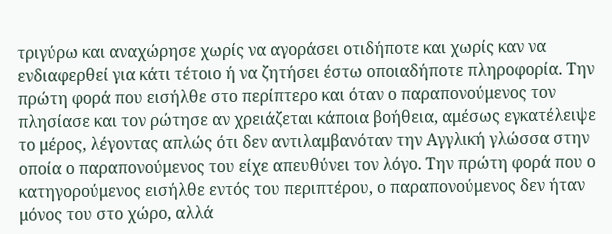τριγύρω και αναχώρησε χωρίς να αγοράσει οτιδήποτε και χωρίς καν να ενδιαφερθεί για κάτι τέτοιο ή να ζητήσει έστω οποιαδήποτε πληροφορία. Την πρώτη φορά που εισήλθε στο περίπτερο και όταν ο παραπονούμενος τον πλησίασε και τον ρώτησε αν χρειάζεται κάποια βοήθεια, αμέσως εγκατέλειψε το μέρος, λέγοντας απλώς ότι δεν αντιλαμβανόταν την Αγγλική γλώσσα στην οποία ο παραπονούμενος του είχε απευθύνει τον λόγο. Την πρώτη φορά που ο κατηγορούμενος εισήλθε εντός του περιπτέρου, ο παραπονούμενος δεν ήταν μόνος του στο χώρο, αλλά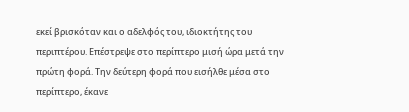εκεί βρισκόταν και ο αδελφός του, ιδιοκτήτης του περιπτέρου. Επέστρεψε στο περίπτερο μισή ώρα μετά την πρώτη φορά. Την δεύτερη φορά που εισήλθε μέσα στο περίπτερο, έκανε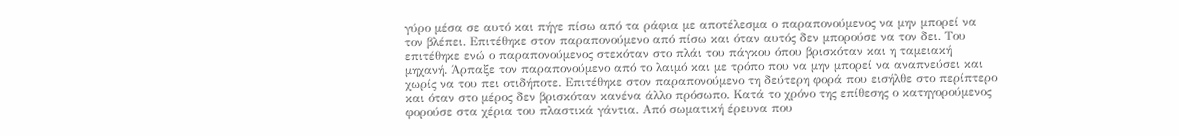γύρο μέσα σε αυτό και πήγε πίσω από τα ράφια με αποτέλεσμα ο παραπονούμενος να μην μπορεί να τον βλέπει. Επιτέθηκε στον παραπονούμενο από πίσω και όταν αυτός δεν μπορούσε να τον δει. Του επιτέθηκε ενώ ο παραπονούμενος στεκόταν στο πλάι του πάγκου όπου βρισκόταν και η ταμειακή μηχανή. Άρπαξε τον παραπονούμενο από το λαιμό και με τρόπο που να μην μπορεί να αναπνεύσει και χωρίς να του πει οτιδήποτε. Επιτέθηκε στον παραπονούμενο τη δεύτερη φορά που εισήλθε στο περίπτερο και όταν στο μέρος δεν βρισκόταν κανένα άλλο πρόσωπο. Κατά το χρόνο της επίθεσης ο κατηγορούμενος φορούσε στα χέρια του πλαστικά γάντια. Από σωματική έρευνα που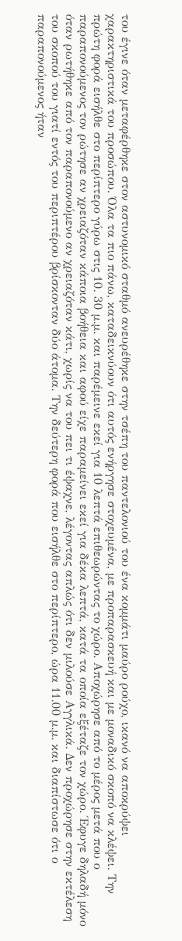του έγινε όταν μεταφέρθηκε στον αστυνομικό σταθμό ανευρέθηκε στην τσέπη του παντελονιού του ένα κομμάτι μαύρο ρούχο, ικανό να αποκρύψει χαρακτηριστικά του προσώπου. Όλα τα πιο πάνω, καταδεικνύουν ότι αυτός ενήργησε στοχευμένα, με προπαρασκευή και με μοναδικό σκοπό να κλέψει. Την πρώτη φορά εισήλθε στο περίπτερο γύρω στις 10. 30 μ.μ. και παρέμεινε εκεί για 10 λεπτά επιθεωρώντας το χώρο. Αποχώρησε από το μέρος μετά που ο παραπονούμενος τον ρώτησε αν χρειαζόταν κάποια βοήθεια και αφού είχε παραμείνει εκεί για δέκα λεπτά, κατά τα οποία εξέταζε τον χώρο. Έφυγε δηλαδή μόνο όταν ρωτήθηκε από τον παραπονούμενο αν χρειαζόταν κάτι, χωρίς να του πει τι έψαχνε, λέγοντας απλώς ότι δεν μιλούσε Αγγλικά. Δεν προχώρησε στην εκτέλεση του σκοπού του γιατί εντός του περιπτέρου βρίσκονταν δύο άτομα. Την δεύτερη φορά που εισήλθε στο περίπτερο, ώρα 11.00 μ.μ. και διαπίστωσε ότι ο παραπονούμενος ήταν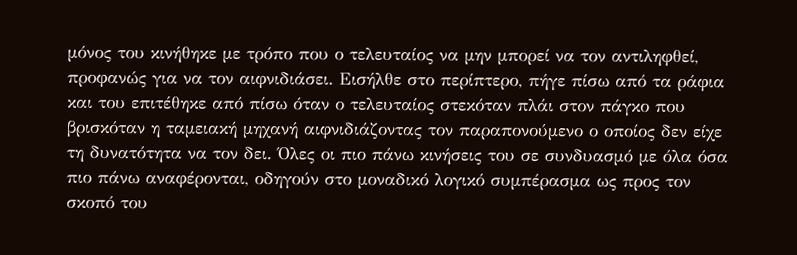μόνος του κινήθηκε με τρόπο που ο τελευταίος να μην μπορεί να τον αντιληφθεί, προφανώς για να τον αιφνιδιάσει. Εισήλθε στο περίπτερο, πήγε πίσω από τα ράφια και του επιτέθηκε από πίσω όταν ο τελευταίος στεκόταν πλάι στον πάγκο που βρισκόταν η ταμειακή μηχανή αιφνιδιάζοντας τον παραπονούμενο ο οποίος δεν είχε τη δυνατότητα να τον δει. Όλες οι πιο πάνω κινήσεις του σε συνδυασμό με όλα όσα πιο πάνω αναφέρονται, οδηγούν στο μοναδικό λογικό συμπέρασμα ως προς τον σκοπό του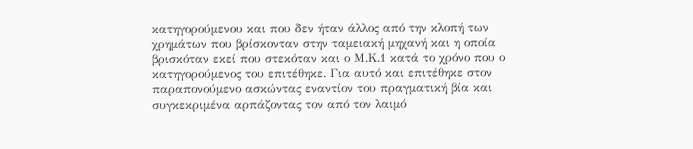κατηγορούμενου και που δεν ήταν άλλος από την κλοπή των χρημάτων που βρίσκονταν στην ταμειακή μηχανή και η οποία βρισκόταν εκεί που στεκόταν και ο Μ.Κ.1 κατά το χρόνο που ο κατηγορούμενος του επιτέθηκε. Για αυτό και επιτέθηκε στον παραπονούμενο ασκώντας εναντίον του πραγματική βία και συγκεκριμένα αρπάζοντας τον από τον λαιμό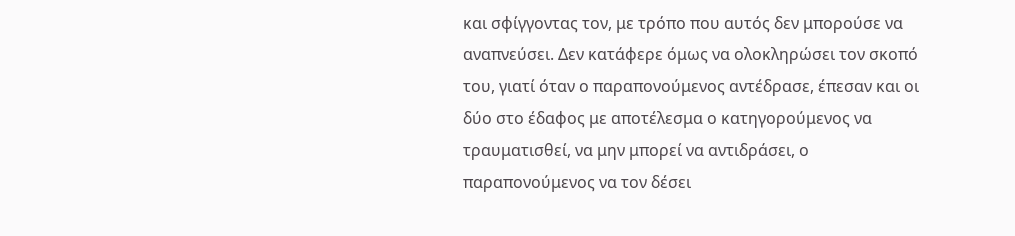και σφίγγοντας τον, με τρόπο που αυτός δεν μπορούσε να αναπνεύσει. Δεν κατάφερε όμως να ολοκληρώσει τον σκοπό του, γιατί όταν ο παραπονούμενος αντέδρασε, έπεσαν και οι δύο στο έδαφος με αποτέλεσμα ο κατηγορούμενος να τραυματισθεί, να μην μπορεί να αντιδράσει, ο παραπονούμενος να τον δέσει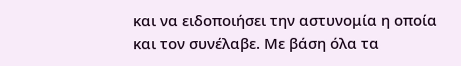και να ειδοποιήσει την αστυνομία η οποία και τον συνέλαβε. Με βάση όλα τα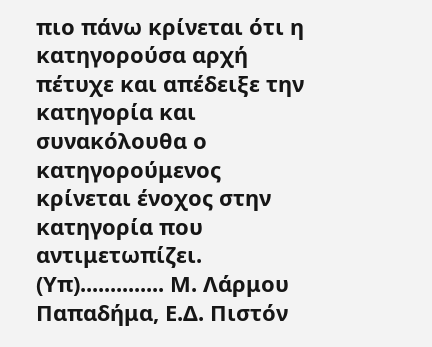πιο πάνω κρίνεται ότι η κατηγορούσα αρχή πέτυχε και απέδειξε την κατηγορία και συνακόλουθα ο κατηγορούμενος κρίνεται ένοχος στην κατηγορία που αντιμετωπίζει. (Υπ).............. Μ. Λάρμου Παπαδήμα, Ε.Δ. Πιστόν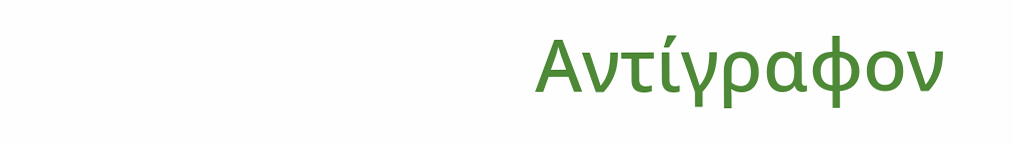Αντίγραφον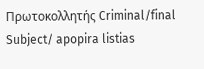Πρωτοκολλητής Criminal/final Subject/ apopira listias